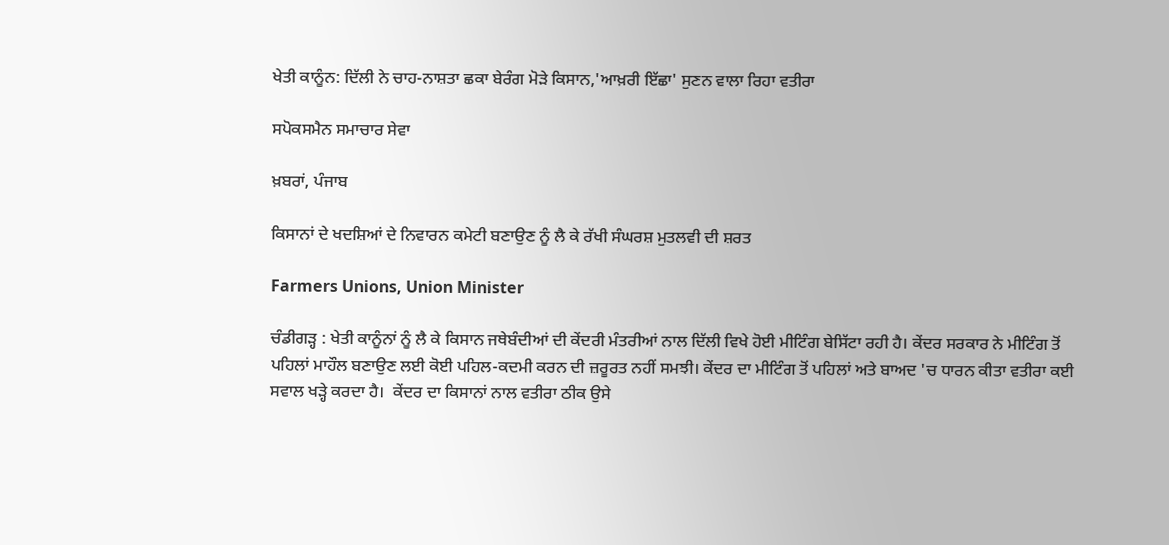ਖੇਤੀ ਕਾਨੂੰਨ: ਦਿੱਲੀ ਨੇ ਚਾਹ-ਨਾਸ਼ਤਾ ਛਕਾ ਬੇਰੰਗ ਮੋੜੇ ਕਿਸਾਨ,'ਆਖ਼ਰੀ ਇੱਛਾ' ਸੁਣਨ ਵਾਲਾ ਰਿਹਾ ਵਤੀਰਾ

ਸਪੋਕਸਮੈਨ ਸਮਾਚਾਰ ਸੇਵਾ

ਖ਼ਬਰਾਂ, ਪੰਜਾਬ

ਕਿਸਾਨਾਂ ਦੇ ਖਦਸ਼ਿਆਂ ਦੇ ਨਿਵਾਰਨ ਕਮੇਟੀ ਬਣਾਉਣ ਨੂੰ ਲੈ ਕੇ ਰੱਖੀ ਸੰਘਰਸ਼ ਮੁਤਲਵੀ ਦੀ ਸ਼ਰਤ

Farmers Unions, Union Minister

ਚੰਡੀਗੜ੍ਹ : ਖੇਤੀ ਕਾਨੂੰਨਾਂ ਨੂੰ ਲੈ ਕੇ ਕਿਸਾਨ ਜਥੇਬੰਦੀਆਂ ਦੀ ਕੇਂਦਰੀ ਮੰਤਰੀਆਂ ਨਾਲ ਦਿੱਲੀ ਵਿਖੇ ਹੋਈ ਮੀਟਿੰਗ ਬੇਸਿੱਟਾ ਰਹੀ ਹੈ। ਕੇਂਦਰ ਸਰਕਾਰ ਨੇ ਮੀਟਿੰਗ ਤੋਂ ਪਹਿਲਾਂ ਮਾਹੌਲ ਬਣਾਉਣ ਲਈ ਕੋਈ ਪਹਿਲ-ਕਦਮੀ ਕਰਨ ਦੀ ਜ਼ਰੂਰਤ ਨਹੀਂ ਸਮਝੀ। ਕੇਂਦਰ ਦਾ ਮੀਟਿੰਗ ਤੋਂ ਪਹਿਲਾਂ ਅਤੇ ਬਾਅਦ 'ਚ ਧਾਰਨ ਕੀਤਾ ਵਤੀਰਾ ਕਈ ਸਵਾਲ ਖੜ੍ਹੇ ਕਰਦਾ ਹੈ।  ਕੇਂਦਰ ਦਾ ਕਿਸਾਨਾਂ ਨਾਲ ਵਤੀਰਾ ਠੀਕ ਉਸੇ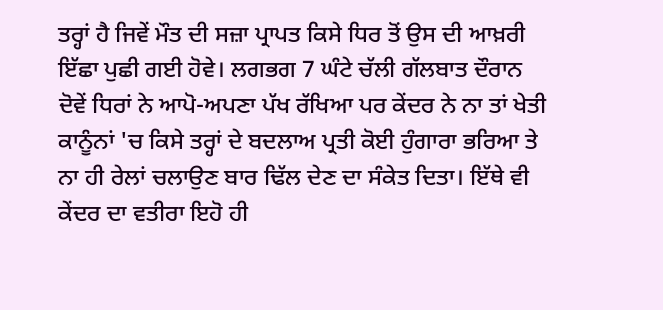ਤਰ੍ਹਾਂ ਹੈ ਜਿਵੇਂ ਮੌਤ ਦੀ ਸਜ਼ਾ ਪ੍ਰਾਪਤ ਕਿਸੇ ਧਿਰ ਤੋਂ ਉਸ ਦੀ ਆਖ਼ਰੀ ਇੱਛਾ ਪੁਛੀ ਗਈ ਹੋਵੇ। ਲਗਭਗ 7 ਘੰਟੇ ਚੱਲੀ ਗੱਲਬਾਤ ਦੌਰਾਨ ਦੋਵੇਂ ਧਿਰਾਂ ਨੇ ਆਪੋ-ਅਪਣਾ ਪੱਖ ਰੱਖਿਆ ਪਰ ਕੇਂਦਰ ਨੇ ਨਾ ਤਾਂ ਖੇਤੀ ਕਾਨੂੰਨਾਂ 'ਚ ਕਿਸੇ ਤਰ੍ਹਾਂ ਦੇ ਬਦਲਾਅ ਪ੍ਰਤੀ ਕੋਈ ਹੁੰਗਾਰਾ ਭਰਿਆ ਤੇ ਨਾ ਹੀ ਰੇਲਾਂ ਚਲਾਉਣ ਬਾਰ ਢਿੱਲ ਦੇਣ ਦਾ ਸੰਕੇਤ ਦਿਤਾ। ਇੱਥੇ ਵੀ ਕੇਂਦਰ ਦਾ ਵਤੀਰਾ ਇਹੋ ਹੀ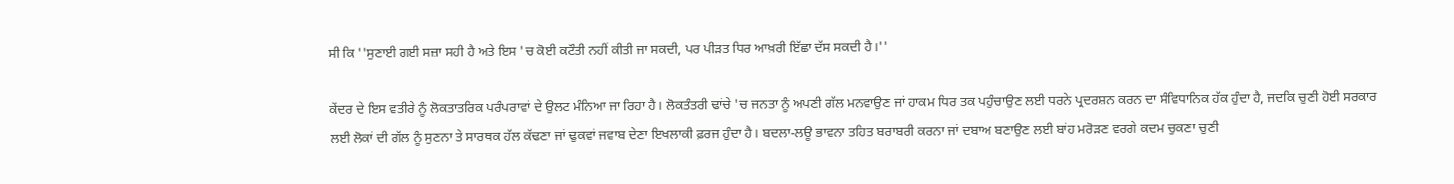ਸੀ ਕਿ ''ਸੁਣਾਈ ਗਈ ਸਜ਼ਾ ਸਹੀ ਹੈ ਅਤੇ ਇਸ 'ਚ ਕੋਈ ਕਟੌਤੀ ਨਹੀਂ ਕੀਤੀ ਜਾ ਸਕਦੀ, ਪਰ ਪੀੜਤ ਧਿਰ ਆਖ਼ਰੀ ਇੱਛਾ ਦੱਸ ਸਕਦੀ ਹੈ।''

ਕੇਂਦਰ ਦੇ ਇਸ ਵਤੀਰੇ ਨੂੰ ਲੋਕਤਾਤਰਿਕ ਪਰੰਪਰਾਵਾਂ ਦੇ ਉਲਟ ਮੰਨਿਆ ਜਾ ਰਿਹਾ ਹੈ। ਲੋਕਤੰਤਰੀ ਢਾਂਚੇ 'ਚ ਜਨਤਾ ਨੂੰ ਅਪਣੀ ਗੱਲ ਮਨਵਾਉਣ ਜਾਂ ਹਾਕਮ ਧਿਰ ਤਕ ਪਹੁੰਚਾਉਣ ਲਈ ਧਰਨੇ ਪ੍ਰਦਰਸ਼ਨ ਕਰਨ ਦਾ ਸੰਵਿਧਾਨਿਕ ਹੱਕ ਹੁੰਦਾ ਹੈ, ਜਦਕਿ ਚੁਣੀ ਹੋਈ ਸਰਕਾਰ ਲਈ ਲੋਕਾਂ ਦੀ ਗੱਲ ਨੂੰ ਸੁਣਨਾ ਤੇ ਸਾਰਥਕ ਹੱਲ ਕੱਢਣਾ ਜਾਂ ਢੁਕਵਾਂ ਜਵਾਬ ਦੇਣਾ ਇਖਲਾਕੀ ਫ਼ਰਜ ਹੁੰਦਾ ਹੈ। ਬਦਲਾ-ਲਊ ਭਾਵਨਾ ਤਹਿਤ ਬਰਾਬਰੀ ਕਰਨਾ ਜਾਂ ਦਬਾਅ ਬਣਾਉਣ ਲਈ ਬਾਂਹ ਮਰੋੜਣ ਵਰਗੇ ਕਦਮ ਚੁਕਣਾ ਚੁਣੀ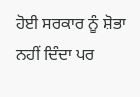ਹੋਈ ਸਰਕਾਰ ਨੂੰ ਸ਼ੋਭਾ ਨਹੀਂ ਦਿੰਦਾ ਪਰ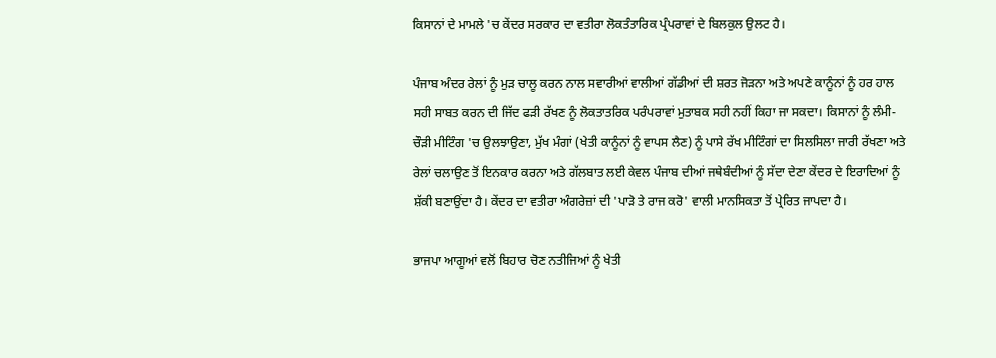ਕਿਸਾਨਾਂ ਦੇ ਮਾਮਲੇ 'ਚ ਕੇਂਦਰ ਸਰਕਾਰ ਦਾ ਵਤੀਰਾ ਲੋਕਤੰਤਾਰਿਕ ਪ੍ਰੰਪਰਾਵਾਂ ਦੇ ਬਿਲਕੁਲ ਉਲਟ ਹੈ।

ਪੰਜਾਬ ਅੰਦਰ ਰੇਲਾਂ ਨੂੰ ਮੁੜ ਚਾਲੂ ਕਰਨ ਨਾਲ ਸਵਾਰੀਆਂ ਵਾਲੀਆਂ ਗੱਡੀਆਂ ਦੀ ਸ਼ਰਤ ਜੋੜਨਾ ਅਤੇ ਅਪਣੇ ਕਾਨੂੰਨਾਂ ਨੂੰ ਹਰ ਹਾਲ ਸਹੀ ਸਾਬਤ ਕਰਨ ਦੀ ਜਿੱਦ ਫੜੀ ਰੱਖਣ ਨੂੰ ਲੋਕਤਾਤਰਿਕ ਪਰੰਪਰਾਵਾਂ ਮੁਤਾਬਕ ਸਹੀ ਨਹੀਂ ਕਿਹਾ ਜਾ ਸਕਦਾ। ਕਿਸਾਨਾਂ ਨੂੰ ਲੰਮੀ-ਚੌੜੀ ਮੀਟਿੰਗ 'ਚ ਉਲਝਾਉਣਾ, ਮੁੱਖ ਮੰਗਾਂ (ਖੇਤੀ ਕਾਨੂੰਨਾਂ ਨੂੰ ਵਾਪਸ ਲੈਣ) ਨੂੰ ਪਾਸੇ ਰੱਖ ਮੀਟਿੰਗਾਂ ਦਾ ਸਿਲਸਿਲਾ ਜਾਰੀ ਰੱਖਣਾ ਅਤੇ ਰੇਲਾਂ ਚਲਾਉਣ ਤੋਂ ਇਨਕਾਰ ਕਰਨਾ ਅਤੇ ਗੱਲਬਾਤ ਲਈ ਕੇਵਲ ਪੰਜਾਬ ਦੀਆਂ ਜਥੇਬੰਦੀਆਂ ਨੂੰ ਸੱਦਾ ਦੇਣਾ ਕੇਂਦਰ ਦੇ ਇਰਾਦਿਆਂ ਨੂੰ ਸ਼ੱਕੀ ਬਣਾਉਂਦਾ ਹੈ। ਕੇਂਦਰ ਦਾ ਵਤੀਰਾ ਅੰਗਰੇਜ਼ਾਂ ਦੀ 'ਪਾੜੋ ਤੇ ਰਾਜ ਕਰੋ' ਵਾਲੀ ਮਾਨਸਿਕਤਾ ਤੋਂ ਪ੍ਰੇਰਿਤ ਜਾਪਦਾ ਹੈ।

ਭਾਜਪਾ ਆਗੂਆਂ ਵਲੋਂ ਬਿਹਾਰ ਚੋਣ ਨਤੀਜਿਆਂ ਨੂੰ ਖੇਤੀ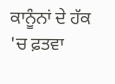ਕਾਨੂੰਨਾਂ ਦੇ ਹੱਕ 'ਚ ਫ਼ਤਵਾ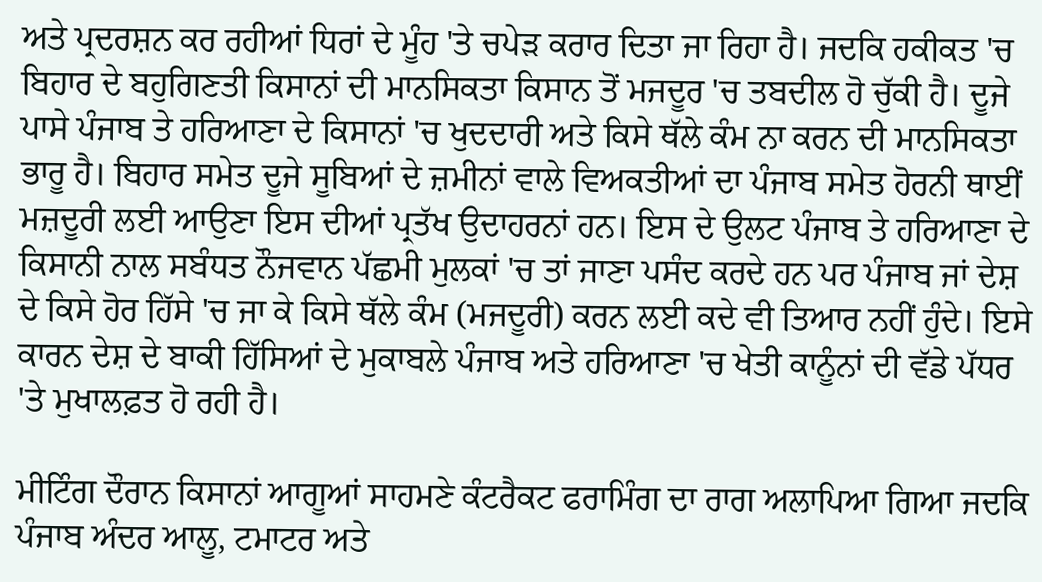ਅਤੇ ਪ੍ਰਦਰਸ਼ਨ ਕਰ ਰਹੀਆਂ ਧਿਰਾਂ ਦੇ ਮੂੰਹ 'ਤੇ ਚਪੇੜ ਕਰਾਰ ਦਿਤਾ ਜਾ ਰਿਹਾ ਹੈ। ਜਦਕਿ ਹਕੀਕਤ 'ਚ ਬਿਹਾਰ ਦੇ ਬਹੁਗਿਣਤੀ ਕਿਸਾਨਾਂ ਦੀ ਮਾਨਸਿਕਤਾ ਕਿਸਾਨ ਤੋਂ ਮਜਦੂਰ 'ਚ ਤਬਦੀਲ ਹੋ ਚੁੱਕੀ ਹੈ। ਦੂਜੇ ਪਾਸੇ ਪੰਜਾਬ ਤੇ ਹਰਿਆਣਾ ਦੇ ਕਿਸਾਨਾਂ 'ਚ ਖੁਦਦਾਰੀ ਅਤੇ ਕਿਸੇ ਥੱਲੇ ਕੰਮ ਨਾ ਕਰਨ ਦੀ ਮਾਨਸਿਕਤਾ ਭਾਰੂ ਹੈ। ਬਿਹਾਰ ਸਮੇਤ ਦੂਜੇ ਸੂਬਿਆਂ ਦੇ ਜ਼ਮੀਨਾਂ ਵਾਲੇ ਵਿਅਕਤੀਆਂ ਦਾ ਪੰਜਾਬ ਸਮੇਤ ਹੋਰਨੀ ਥਾਈਂ ਮਜ਼ਦੂਰੀ ਲਈ ਆਉਣਾ ਇਸ ਦੀਆਂ ਪ੍ਰਤੱਖ ਉਦਾਹਰਨਾਂ ਹਨ। ਇਸ ਦੇ ਉਲਟ ਪੰਜਾਬ ਤੇ ਹਰਿਆਣਾ ਦੇ ਕਿਸਾਨੀ ਨਾਲ ਸਬੰਧਤ ਨੌਜਵਾਨ ਪੱਛਮੀ ਮੁਲਕਾਂ 'ਚ ਤਾਂ ਜਾਣਾ ਪਸੰਦ ਕਰਦੇ ਹਨ ਪਰ ਪੰਜਾਬ ਜਾਂ ਦੇਸ਼ ਦੇ ਕਿਸੇ ਹੋਰ ਹਿੱਸੇ 'ਚ ਜਾ ਕੇ ਕਿਸੇ ਥੱਲੇ ਕੰਮ (ਮਜਦੂਰੀ) ਕਰਨ ਲਈ ਕਦੇ ਵੀ ਤਿਆਰ ਨਹੀਂ ਹੁੰਦੇ। ਇਸੇ ਕਾਰਨ ਦੇਸ਼ ਦੇ ਬਾਕੀ ਹਿੱਸਿਆਂ ਦੇ ਮੁਕਾਬਲੇ ਪੰਜਾਬ ਅਤੇ ਹਰਿਆਣਾ 'ਚ ਖੇਤੀ ਕਾਨੂੰਨਾਂ ਦੀ ਵੱਡੇ ਪੱਧਰ 'ਤੇ ਮੁਖਾਲਫ਼ਤ ਹੋ ਰਹੀ ਹੈ।

ਮੀਟਿੰਗ ਦੌਰਾਨ ਕਿਸਾਨਾਂ ਆਗੂਆਂ ਸਾਹਮਣੇ ਕੰਟਰੈਕਟ ਫਰਾਮਿੰਗ ਦਾ ਰਾਗ ਅਲਾਪਿਆ ਗਿਆ ਜਦਕਿ ਪੰਜਾਬ ਅੰਦਰ ਆਲੂ, ਟਮਾਟਰ ਅਤੇ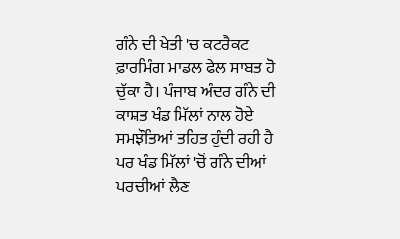ਗੰਨੇ ਦੀ ਖੇਤੀ 'ਚ ਕਟਰੈਕਟ ਫ਼ਾਰਮਿੰਗ ਮਾਡਲ ਫੇਲ ਸਾਬਤ ਹੋ ਚੁੱਕਾ ਹੈ। ਪੰਜਾਬ ਅੰਦਰ ਗੰਨੇ ਦੀ ਕਾਸ਼ਤ ਖੰਡ ਮਿੱਲਾਂ ਨਾਲ ਹੋਏ ਸਮਝੌਤਿਆਂ ਤਹਿਤ ਹੁੰਦੀ ਰਹੀ ਹੈ ਪਰ ਖੰਡ ਮਿੱਲਾਂ 'ਚੋਂ ਗੰਨੇ ਦੀਆਂ ਪਰਚੀਆਂ ਲੈਣ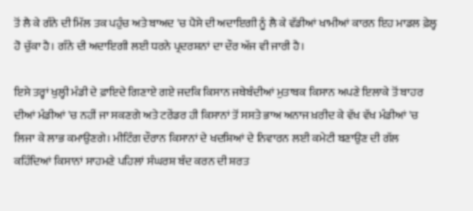ਤੋਂ ਲੈ ਕੇ ਗੰਨੇ ਦੀ ਮਿੱਲ ਤਕ ਪਹੁੰਚ ਅਤੇ ਬਾਅਦ 'ਚ ਪੈਸੇ ਦੀ ਅਦਾਇਗੀ ਨੂੰ ਲੈ ਕੇ ਵੱਡੀਆਂ ਖਾਮੀਆਂ ਕਾਰਨ ਇਹ ਮਾਡਲ ਫ਼ੇਲ੍ਹ ਹੋ ਚੁੱਕਾ ਹੈ। ਗੰਨੇ ਦੀ ਅਦਾਇਗੀ ਲਈ ਧਰਨੇ ਪ੍ਰਦਰਸ਼ਨਾਂ ਦਾ ਦੌਰ ਅੱਜ ਵੀ ਜਾਰੀ ਹੈ।

ਇਸੇ ਤਰ੍ਹਾਂ ਖੁਲ੍ਹੀ ਮੰਡੀ ਦੇ ਫ਼ਾਇਦੇ ਗਿਣਾਏ ਗਏ ਜਦਕਿ ਕਿਸਾਨ ਜਥੇਬੰਦੀਆਂ ਮੁਤਾਬਕ ਕਿਸਾਨ ਅਪਣੇ ਇਲਾਕੇ ਤੋਂ ਬਾਹਰ ਦੀਆਂ ਮੰਡੀਆਂ 'ਚ ਨਹੀਂ ਜਾ ਸਕਣਗੇ ਅਤੇ ਟਰੇਂਡਰ ਹੀ ਕਿਸਾਨਾਂ ਤੋਂ ਸਸਤੇ ਭਾਅ ਅਨਾਜ ਖ਼ਰੀਦ ਕੇ ਵੱਖ ਵੱਖ ਮੰਡੀਆਂ 'ਚ ਲਿਜਾ ਕੇ ਲਾਭ ਕਮਾਉਣਗੇ। ਮੀਟਿੰਗ ਦੌਰਾਨ ਕਿਸਾਨਾਂ ਦੇ ਖਦਸ਼ਿਆਂ ਦੇ ਨਿਵਾਰਨ ਲਈ ਕਮੇਟੀ ਬਣਾਉਣ ਦੀ ਗੱਲ ਕਹਿੰਦਿਆਂ ਕਿਸਾਨਾਂ ਸਾਹਮਣੇ ਪਹਿਲਾਂ ਸੰਘਰਸ਼ ਬੰਦ ਕਰਨ ਦੀ ਸ਼ਰਤ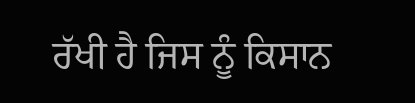ਰੱਖੀ ਹੈ ਜਿਸ ਨੂੰ ਕਿਸਾਨ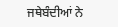ਜਥੇਬੰਦੀਆਂ ਨੇ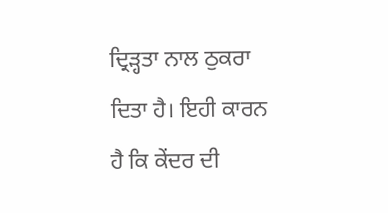ਦ੍ਰਿੜ੍ਹਤਾ ਨਾਲ ਠੁਕਰਾ ਦਿਤਾ ਹੈ। ਇਹੀ ਕਾਰਨ ਹੈ ਕਿ ਕੇਂਦਰ ਦੀ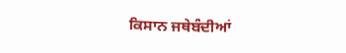ਕਿਸਾਨ ਜਥੇਬੰਦੀਆਂ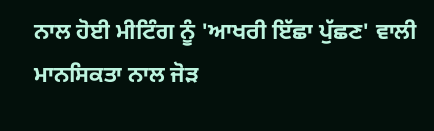ਨਾਲ ਹੋਈ ਮੀਟਿੰਗ ਨੂੰ 'ਆਖਰੀ ਇੱਛਾ ਪੁੱਛਣ' ਵਾਲੀ ਮਾਨਸਿਕਤਾ ਨਾਲ ਜੋੜ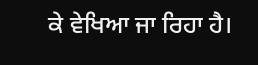ਕੇ ਵੇਖਿਆ ਜਾ ਰਿਹਾ ਹੈ।